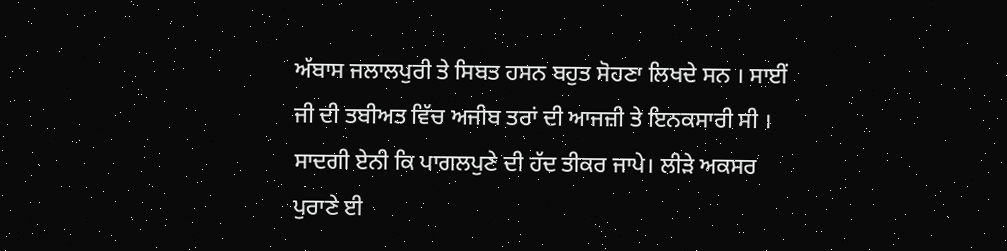ਅੱਬਾਸ ਜਲਾਲਪੁਰੀ ਤੇ ਸਿਬਤ ਹਸਨ ਬਹੁਤ ਸੋਹਣਾ ਲਿਖਦੇ ਸਨ । ਸਾਈਂ ਜੀ ਦੀ ਤਬੀਅਤ ਵਿੱਚ ਅਜੀਬ ਤਰਾਂ ਦੀ ਆਜਜ਼ੀ ਤੇ ਇਨਕਸਾਰੀ ਸੀ । ਸਾਦਗੀ ਏਨੀ ਕਿ ਪਾਗਲਪੁਣੇ ਦੀ ਹੱਦ ਤੀਕਰ ਜਾਪੇ। ਲੀੜੇ ਅਕਸਰ ਪੁਰਾਣੇ ਈ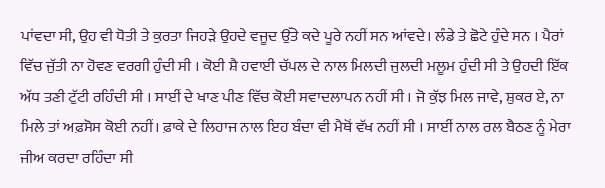ਪਾਂਵਦਾ ਸੀ, ਉਹ ਵੀ ਧੋਤੀ ਤੇ ਕੁਰਤਾ ਜਿਹੜੇ ਉਹਦੇ ਵਜੂਦ ਉੱਤੇ ਕਦੇ ਪੂਰੇ ਨਹੀਂ ਸਨ ਆਂਵਦੇ। ਲੰਡੇ ਤੇ ਛੋਟੇ ਹੁੰਦੇ ਸਨ । ਪੈਰਾਂ ਵਿੱਚ ਜੁੱਤੀ ਨਾ ਹੋਵਣ ਵਰਗੀ ਹੁੰਦੀ ਸੀ । ਕੋਈ ਸ਼ੈ ਹਵਾਈ ਚੱਪਲ ਦੇ ਨਾਲ ਮਿਲਦੀ ਜੁਲਦੀ ਮਲੂਮ ਹੁੰਦੀ ਸੀ ਤੇ ਉਹਦੀ ਇੱਕ ਅੱਧ ਤਣੀ ਟੁੱਟੀ ਰਹਿੰਦੀ ਸੀ । ਸਾਈਂ ਦੇ ਖਾਣ ਪੀਣ ਵਿੱਚ ਕੋਈ ਸਵਾਦਲਾਪਨ ਨਹੀਂ ਸੀ । ਜੋ ਕੁੱਝ ਮਿਲ ਜਾਵੇ, ਸ਼ੁਕਰ ਏ, ਨਾ ਮਿਲੇ ਤਾਂ ਅਫ਼ਸੋਸ ਕੋਈ ਨਹੀਂ। ਫ਼ਾਕੇ ਦੇ ਲਿਹਾਜ ਨਾਲ ਇਹ ਬੰਦਾ ਵੀ ਮੈਥੋਂ ਵੱਖ ਨਹੀਂ ਸੀ । ਸਾਈਂ ਨਾਲ ਰਲ ਬੈਠਣ ਨੂੰ ਮੇਰਾ ਜੀਅ ਕਰਦਾ ਰਹਿੰਦਾ ਸੀ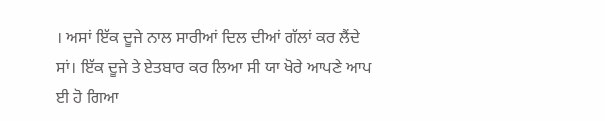। ਅਸਾਂ ਇੱਕ ਦੂਜੇ ਨਾਲ ਸਾਰੀਆਂ ਦਿਲ ਦੀਆਂ ਗੱਲਾਂ ਕਰ ਲੈਂਦੇ ਸਾਂ। ਇੱਕ ਦੂਜੇ ਤੇ ਏਤਬਾਰ ਕਰ ਲਿਆ ਸੀ ਯਾ ਖੋਰੇ ਆਪਣੇ ਆਪ ਈ ਹੋ ਗਿਆ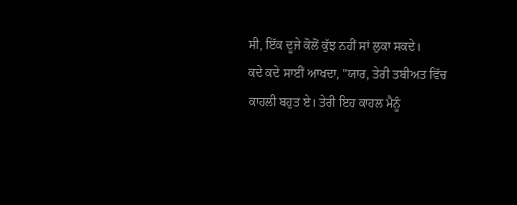ਸੀ, ਇੱਕ ਦੂਜੇ ਕੋਲੋਂ ਕੁੱਝ ਨਹੀਂ ਸਾਂ ਲੁਕਾ ਸਕਦੇ।
ਕਦੇ ਕਦੇ ਸਾਈਂ ਆਖਦਾ, "ਯਾਰ, ਤੇਰੀ ਤਬੀਅਤ ਵਿੱਚ ਕਾਹਲੀ ਬਹੁਤ ਏ। ਤੇਰੀ ਇਹ ਕਾਹਲ ਮੈਨੂੰ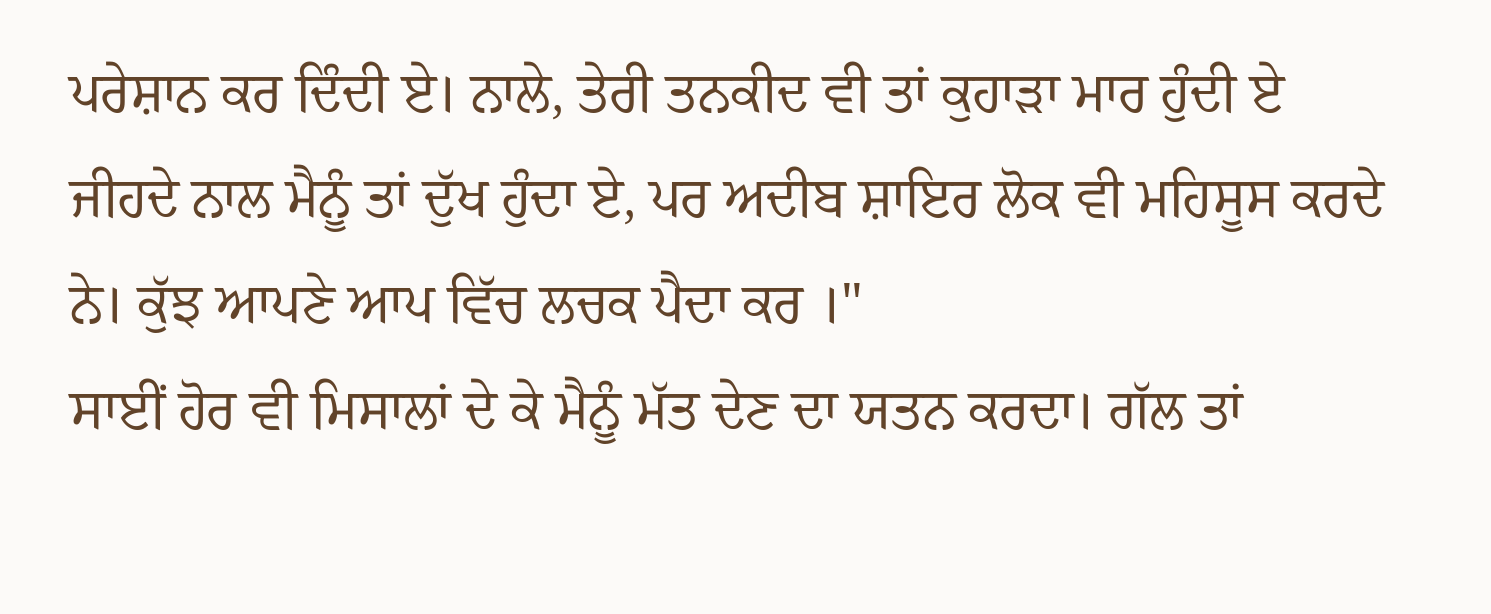ਪਰੇਸ਼ਾਨ ਕਰ ਦਿੰਦੀ ਏ। ਨਾਲੇ, ਤੇਰੀ ਤਨਕੀਦ ਵੀ ਤਾਂ ਕੁਹਾੜਾ ਮਾਰ ਹੁੰਦੀ ਏ ਜੀਹਦੇ ਨਾਲ ਮੈਨੂੰ ਤਾਂ ਦੁੱਖ ਹੁੰਦਾ ਏ, ਪਰ ਅਦੀਬ ਸ਼ਾਇਰ ਲੋਕ ਵੀ ਮਹਿਸੂਸ ਕਰਦੇ ਨੇ। ਕੁੱਝ ਆਪਣੇ ਆਪ ਵਿੱਚ ਲਚਕ ਪੈਦਾ ਕਰ ।"
ਸਾਈਂ ਹੋਰ ਵੀ ਮਿਸਾਲਾਂ ਦੇ ਕੇ ਮੈਨੂੰ ਮੱਤ ਦੇਣ ਦਾ ਯਤਨ ਕਰਦਾ। ਗੱਲ ਤਾਂ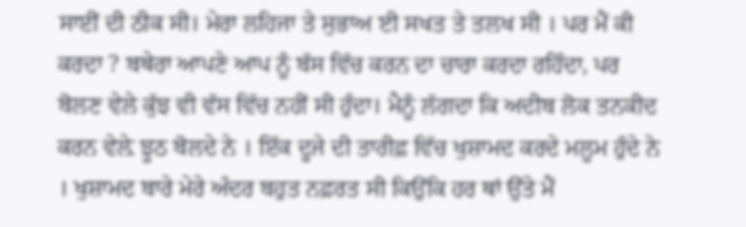ਸਾਈਂ ਦੀ ਠੀਕ ਸੀ। ਮੇਰਾ ਲਹਿਜਾ ਤੇ ਸੁਭਾਅ ਈ ਸਖਤ ਤੇ ਤਲਖ ਸੀ । ਪਰ ਮੈਂ ਕੀ ਕਰਦਾ ? ਬਥੇਰਾ ਆਪਣੇ ਆਪ ਨੂੰ ਬੱਸ ਵਿੱਚ ਕਰਨ ਦਾ ਚਾਰਾ ਕਰਦਾ ਰਹਿੰਦਾ, ਪਰ ਬੋਲਣ ਵੇਲੇ ਕੁੱਝ ਵੀ ਵੱਸ ਵਿੱਚ ਨਹੀਂ ਸੀ ਹੁੰਦਾ। ਮੈਨੂੰ ਲੱਗਦਾ ਕਿ ਅਦੀਬ ਲੋਕ ਤਨਕੀਦ ਕਰਨ ਵੇਲ਼ੇ ਝੂਠ ਬੋਲਦੇ ਨੇ । ਇੱਕ ਦੂਜੇ ਦੀ ਤਾਰੀਫ਼ ਵਿੱਚ ਖੁਸ਼ਾਮਦ ਕਰਦੇ ਮਲੂਮ ਹੁੰਦੇ ਨੇ । ਖੁਸ਼ਾਮਦ ਬਾਰੇ ਮੇਰੇ ਅੰਦਰ ਬਹੁਤ ਨਫ਼ਰਤ ਸੀ ਕਿਉਂਕਿ ਹਰ ਥਾਂ ਉੱਤੇ ਮੈਂ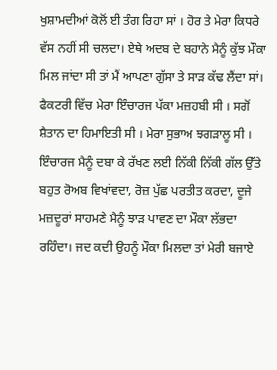ਖੁਸ਼ਾਮਦੀਆਂ ਕੋਲੋਂ ਈ ਤੰਗ ਰਿਹਾ ਸਾਂ । ਹੋਰ ਤੇ ਮੇਰਾ ਕਿਧਰੇ ਵੱਸ ਨਹੀਂ ਸੀ ਚਲਦਾ। ਏਥੇ ਅਦਬ ਦੇ ਬਹਾਨੇ ਮੈਨੂੰ ਕੁੱਝ ਮੌਕਾ ਮਿਲ ਜਾਂਦਾ ਸੀ ਤਾਂ ਮੈਂ ਆਪਣਾ ਗੁੱਸਾ ਤੇ ਸਾੜ ਕੱਢ ਲੈਂਦਾ ਸਾਂ।
ਫੈਕਟਰੀ ਵਿੱਚ ਮੇਰਾ ਇੰਚਾਰਜ ਪੱਕਾ ਮਜ਼ਹਬੀ ਸੀ । ਸਗੋਂ ਸ਼ੈਤਾਨ ਦਾ ਹਿਮਾਇਤੀ ਸੀ । ਮੇਰਾ ਸੁਭਾਅ ਝਗੜਾਲੂ ਸੀ । ਇੰਚਾਰਜ ਮੈਨੂੰ ਦਬਾ ਕੇ ਰੱਖਣ ਲਈ ਨਿੱਕੀ ਨਿੱਕੀ ਗੱਲ ਉੱਤੇ ਬਹੁਤ ਰੋਅਬ ਵਿਖਾਂਵਦਾ, ਰੋਜ਼ ਪੁੱਛ ਪਰਤੀਤ ਕਰਦਾ, ਦੂਜੇ ਮਜ਼ਦੂਰਾਂ ਸਾਹਮਣੇ ਮੈਨੂੰ ਝਾੜ ਪਾਵਣ ਦਾ ਮੌਕਾ ਲੱਭਦਾ ਰਹਿੰਦਾ। ਜਦ ਕਦੀ ਉਹਨੂੰ ਮੌਕਾ ਮਿਲਦਾ ਤਾਂ ਮੇਰੀ ਬਜਾਏ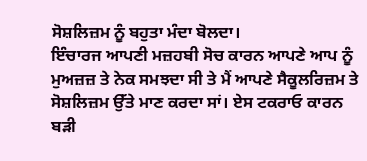ਸੋਸ਼ਲਿਜ਼ਮ ਨੂੰ ਬਹੁਤਾ ਮੰਦਾ ਬੋਲਦਾ।
ਇੰਚਾਰਜ ਆਪਣੀ ਮਜ਼ਹਬੀ ਸੋਚ ਕਾਰਨ ਆਪਣੇ ਆਪ ਨੂੰ ਮੁਅਜ਼ਜ਼ ਤੇ ਨੇਕ ਸਮਝਦਾ ਸੀ ਤੇ ਮੈਂ ਆਪਣੇ ਸੈਕੂਲਰਿਜ਼ਮ ਤੇ ਸੋਸ਼ਲਿਜ਼ਮ ਉੱਤੇ ਮਾਣ ਕਰਦਾ ਸਾਂ। ਏਸ ਟਕਰਾਓ ਕਾਰਨ ਬੜੀ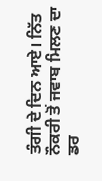ਤੰਗੀ ਦੇ ਦਿਨ ਆਏ। ਨਿੱਤ ਨੌਕਰੀ ਤੋਂ ਜਵਾਬ ਮਿਲਣ ਦਾ ਡਰ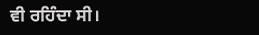ਵੀ ਰਹਿੰਦਾ ਸੀ।